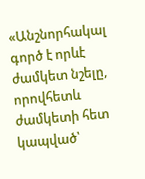«Անշնորհակալ գործ է որևէ ժամկետ նշելը, որովհետև ժամկետի հետ կապված՝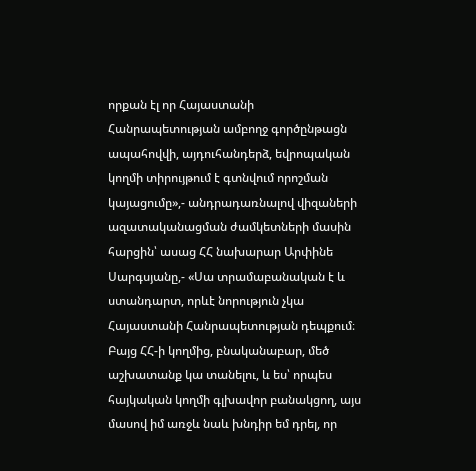որքան էլ որ Հայաստանի Հանրապետության ամբողջ գործընթացն ապահովվի, այդուհանդերձ, եվրոպական կողմի տիրույթում է գտնվում որոշման կայացումը»,- անդրադառնալով վիզաների ազատականացման ժամկետների մասին հարցին՝ ասաց ՀՀ նախարար Արփինե Սարգսյանը,- «Սա տրամաբանական է և ստանդարտ, որևէ նորություն չկա Հայաստանի Հանրապետության դեպքում։ Բայց ՀՀ-ի կողմից, բնականաբար, մեծ աշխատանք կա տանելու, և ես՝ որպես հայկական կողմի գլխավոր բանակցող, այս մասով իմ առջև նաև խնդիր եմ դրել, որ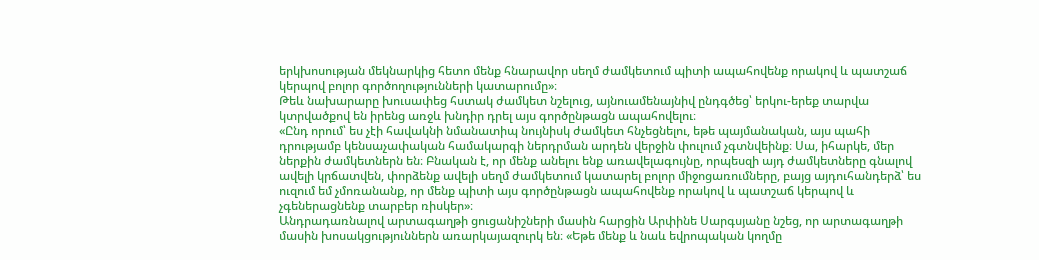երկխոսության մեկնարկից հետո մենք հնարավոր սեղմ ժամկետում պիտի ապահովենք որակով և պատշաճ կերպով բոլոր գործողությունների կատարումը»։
Թեև նախարարը խուսափեց հստակ ժամկետ նշելուց, այնուամենայնիվ ընդգծեց՝ երկու-երեք տարվա կտրվածքով են իրենց առջև խնդիր դրել այս գործընթացն ապահովելու։
«Ընդ որում՝ ես չէի հավակնի նմանատիպ նույնիսկ ժամկետ հնչեցնելու, եթե պայմանական, այս պահի դրությամբ կենսաչափական համակարգի ներդրման արդեն վերջին փուլում չգտնվեինք։ Սա, իհարկե, մեր ներքին ժամկետներն են։ Բնական է, որ մենք անելու ենք առավելագույնը, որպեսզի այդ ժամկետները գնալով ավելի կրճատվեն, փորձենք ավելի սեղմ ժամկետում կատարել բոլոր միջոցառումները, բայց այդուհանդերձ՝ ես ուզում եմ չմոռանանք, որ մենք պիտի այս գործընթացն ապահովենք որակով և պատշաճ կերպով և չգեներացնենք տարբեր ռիսկեր»։
Անդրադառնալով արտագաղթի ցուցանիշների մասին հարցին Արփինե Սարգսյանը նշեց, որ արտագաղթի մասին խոսակցություններն առարկայազուրկ են։ «Եթե մենք և նաև եվրոպական կողմը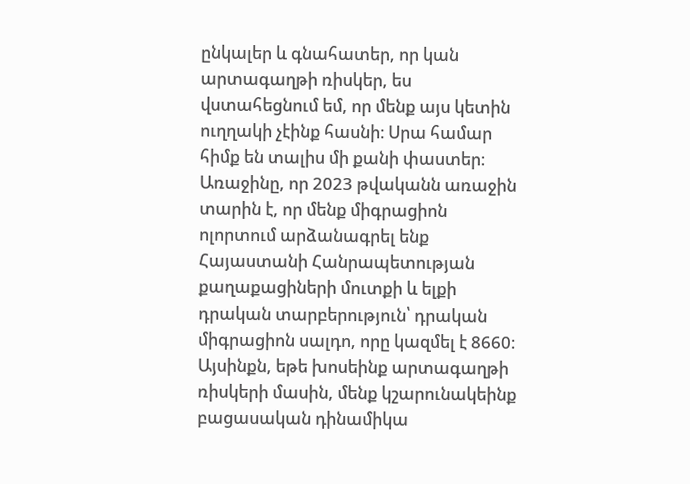ընկալեր և գնահատեր, որ կան արտագաղթի ռիսկեր, ես վստահեցնում եմ, որ մենք այս կետին ուղղակի չէինք հասնի։ Սրա համար հիմք են տալիս մի քանի փաստեր։ Առաջինը, որ 2023 թվականն առաջին տարին է, որ մենք միգրացիոն ոլորտում արձանագրել ենք Հայաստանի Հանրապետության քաղաքացիների մուտքի և ելքի դրական տարբերություն՝ դրական միգրացիոն սալդո, որը կազմել է 8660։ Այսինքն, եթե խոսեինք արտագաղթի ռիսկերի մասին, մենք կշարունակեինք բացասական դինամիկա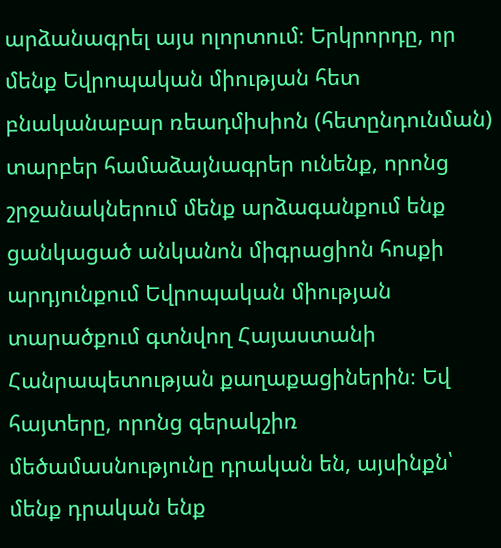արձանագրել այս ոլորտում։ Երկրորդը, որ մենք Եվրոպական միության հետ բնականաբար ռեադմիսիոն (հետընդունման) տարբեր համաձայնագրեր ունենք, որոնց շրջանակներում մենք արձագանքում ենք ցանկացած անկանոն միգրացիոն հոսքի արդյունքում Եվրոպական միության տարածքում գտնվող Հայաստանի Հանրապետության քաղաքացիներին։ Եվ հայտերը, որոնց գերակշիռ մեծամասնությունը դրական են, այսինքն՝ մենք դրական ենք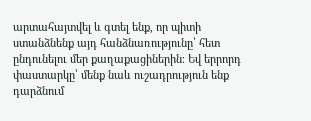արտահայտվել և գտել ենք, որ պիտի ստանձնենք այդ հանձնառությունը՝ հետ ընդունելու մեր քաղաքացիներին։ Եվ երրորդ փաստարկը՝ մենք նաև ուշադրություն ենք դարձնում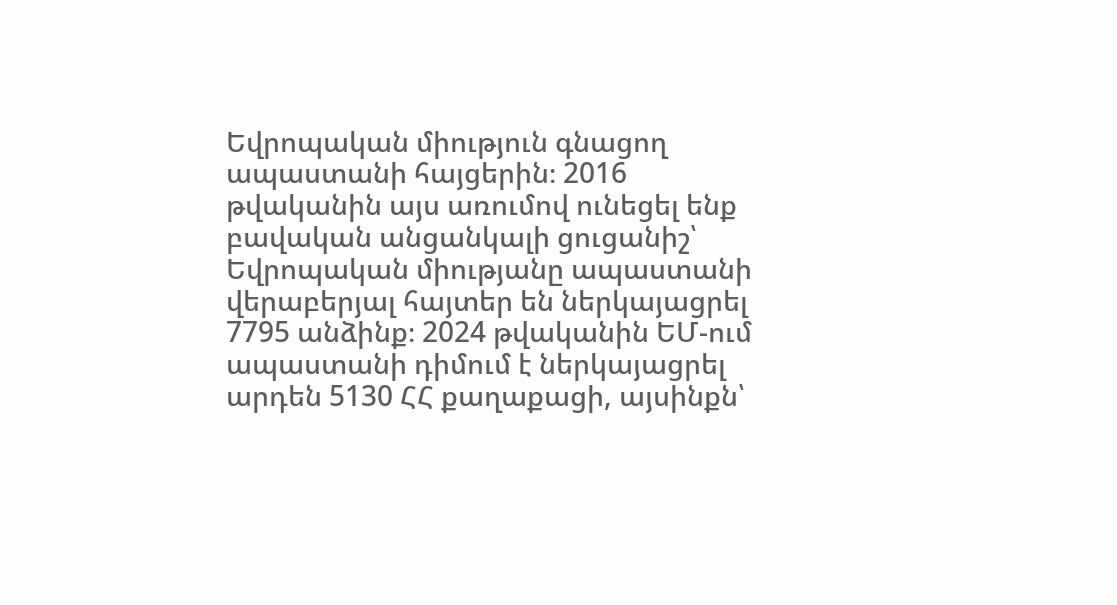Եվրոպական միություն գնացող ապաստանի հայցերին։ 2016 թվականին այս առումով ունեցել ենք բավական անցանկալի ցուցանիշ՝ Եվրոպական միությանը ապաստանի վերաբերյալ հայտեր են ներկայացրել 7795 անձինք։ 2024 թվականին ԵՄ-ում ապաստանի դիմում է ներկայացրել արդեն 5130 ՀՀ քաղաքացի, այսինքն՝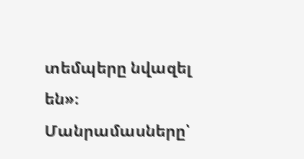տեմպերը նվազել են»։
Մանրամասները՝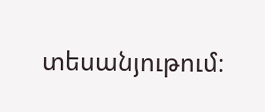տեսանյութում։